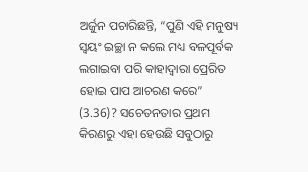ଅର୍ଜୁନ ପଚାରିଛନ୍ତି, “ପୁଣି ଏହି ମନୁଷ୍ୟ ସ୍ୱୟଂ ଇଚ୍ଛା ନ କଲେ ମଧ୍ୟ ବଳପୂର୍ବକ ଲଗାଇବା ପରି କାହାଦ୍ୱାରା ପ୍ରେରିତ ହୋଇ ପାପ ଆଚରଣ କରେ” (3.36)? ସଚେତନତାର ପ୍ରଥମ କିରଣରୁ ଏହା ହେଉଛି ସବୁଠାରୁ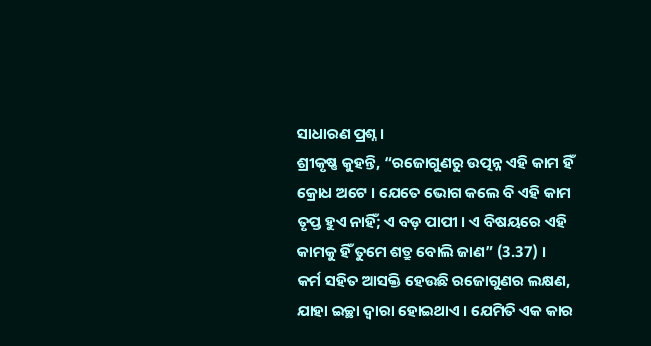ସାଧାରଣ ପ୍ରଶ୍ନ ।
ଶ୍ରୀକୃଷ୍ଣ କୁହନ୍ତି, “ରଜୋଗୁଣରୁ ଉତ୍ପନ୍ନ ଏହି କାମ ହିଁ କ୍ରୋଧ ଅଟେ । ଯେତେ ଭୋଗ କଲେ ବି ଏହି କାମ ତୃପ୍ତ ହୁଏ ନାହିଁ; ଏ ବଡ଼ ପାପୀ । ଏ ବିଷୟରେ ଏହି କାମକୁ ହିଁ ତୁମେ ଶତ୍ରୁ ବୋଲି ଜାଣ” (3.37) ।
କର୍ମ ସହିତ ଆସକ୍ତି ହେଉଛି ରଜୋଗୁଣର ଲକ୍ଷଣ, ଯାହା ଇଚ୍ଛା ଦ୍ୱାରା ହୋଇଥାଏ । ଯେମିତି ଏକ କାର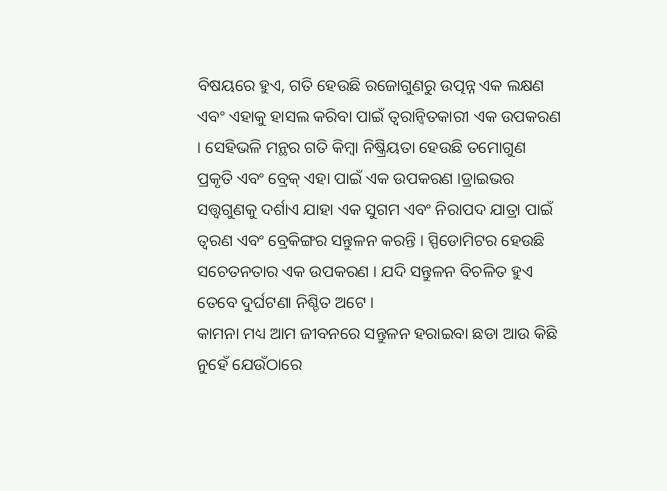ବିଷୟରେ ହୁଏ, ଗତି ହେଉଛି ରଜୋଗୁଣରୁ ଉତ୍ପନ୍ନ ଏକ ଲକ୍ଷଣ ଏବଂ ଏହାକୁ ହାସଲ କରିବା ପାଇଁ ତ୍ୱରାନ୍ୱିତକାରୀ ଏକ ଉପକରଣ । ସେହିଭଳି ମନ୍ଥର ଗତି କିମ୍ବା ନିଷ୍କ୍ରିୟତା ହେଉଛି ତମୋଗୁଣ ପ୍ରକୃତି ଏବଂ ବ୍ରେକ୍ ଏହା ପାଇଁ ଏକ ଉପକରଣ ।ଡ୍ରାଇଭର ସତ୍ତ୍ୱଗୁଣକୁ ଦର୍ଶାଏ ଯାହା ଏକ ସୁଗମ ଏବଂ ନିରାପଦ ଯାତ୍ରା ପାଇଁ ତ୍ୱରଣ ଏବଂ ବ୍ରେକିଙ୍ଗର ସନ୍ତୁଳନ କରନ୍ତି । ସ୍ପିଡୋମିଟର ହେଉଛି ସଚେତନତାର ଏକ ଉପକରଣ । ଯଦି ସନ୍ତୁଳନ ବିଚଳିତ ହୁଏ ତେବେ ଦୁର୍ଘଟଣା ନିଶ୍ଚିତ ଅଟେ ।
କାମନା ମଧ୍ୟ ଆମ ଜୀବନରେ ସନ୍ତୁଳନ ହରାଇବା ଛଡା ଆଉ କିଛି ନୁହେଁ ଯେଉଁଠାରେ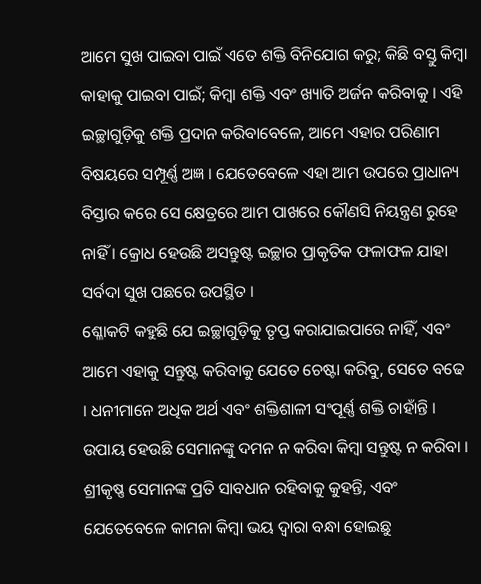ଆମେ ସୁଖ ପାଇବା ପାଇଁ ଏତେ ଶକ୍ତି ବିନିଯୋଗ କରୁ; କିଛି ବସ୍ତୁ କିମ୍ବା କାହାକୁ ପାଇବା ପାଇଁ; କିମ୍ବା ଶକ୍ତି ଏବଂ ଖ୍ୟାତି ଅର୍ଜନ କରିବାକୁ । ଏହି ଇଚ୍ଛାଗୁଡ଼ିକୁ ଶକ୍ତି ପ୍ରଦାନ କରିବାବେଳେ, ଆମେ ଏହାର ପରିଣାମ ବିଷୟରେ ସମ୍ପୂର୍ଣ୍ଣ ଅଜ୍ଞ । ଯେତେବେଳେ ଏହା ଆମ ଉପରେ ପ୍ରାଧାନ୍ୟ ବିସ୍ତାର କରେ ସେ କ୍ଷେତ୍ରରେ ଆମ ପାଖରେ କୌଣସି ନିୟନ୍ତ୍ରଣ ରୁହେ ନାହିଁ । କ୍ରୋଧ ହେଉଛି ଅସନ୍ତୁଷ୍ଟ ଇଚ୍ଛାର ପ୍ରାକୃତିକ ଫଳାଫଳ ଯାହା ସର୍ବଦା ସୁଖ ପଛରେ ଉପସ୍ଥିତ ।
ଶ୍ଳୋକଟି କହୁଛି ଯେ ଇଚ୍ଛାଗୁଡ଼ିକୁ ତୃପ୍ତ କରାଯାଇପାରେ ନାହିଁ, ଏବଂ ଆମେ ଏହାକୁ ସନ୍ତୁଷ୍ଟ କରିବାକୁ ଯେତେ ଚେଷ୍ଟା କରିବୁ, ସେତେ ବଢେ । ଧନୀମାନେ ଅଧିକ ଅର୍ଥ ଏବଂ ଶକ୍ତିଶାଳୀ ସଂପୂର୍ଣ୍ଣ ଶକ୍ତି ଚାହାଁନ୍ତି । ଉପାୟ ହେଉଛି ସେମାନଙ୍କୁ ଦମନ ନ କରିବା କିମ୍ବା ସନ୍ତୁଷ୍ଟ ନ କରିବା । ଶ୍ରୀକୃଷ୍ଣ ସେମାନଙ୍କ ପ୍ରତି ସାବଧାନ ରହିବାକୁ କୁହନ୍ତି, ଏବଂ ଯେତେବେଳେ କାମନା କିମ୍ବା ଭୟ ଦ୍ୱାରା ବନ୍ଧା ହୋଇଛୁ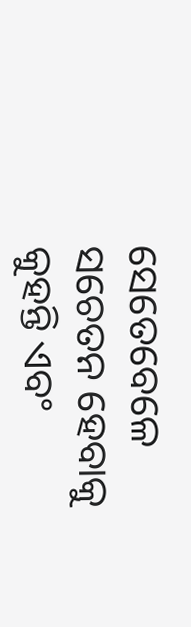ସେତେବେଳେ ସଚେତନ ହେବାକୁ କୁହନ୍ତି ଏବଂ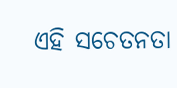ଏହି ସଚେତନତା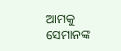ଆମକୁ ସେମାନଙ୍କ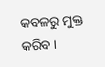କବଳରୁ ମୁକ୍ତ କରିବ ।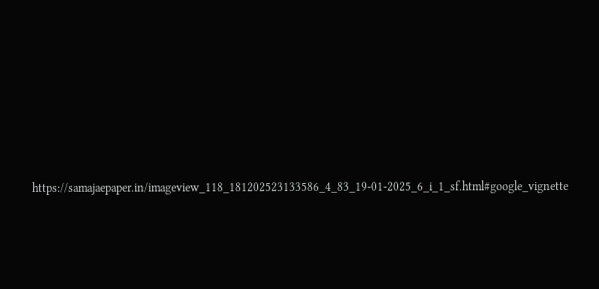https://samajaepaper.in/imageview_118_181202523133586_4_83_19-01-2025_6_i_1_sf.html#google_vignette